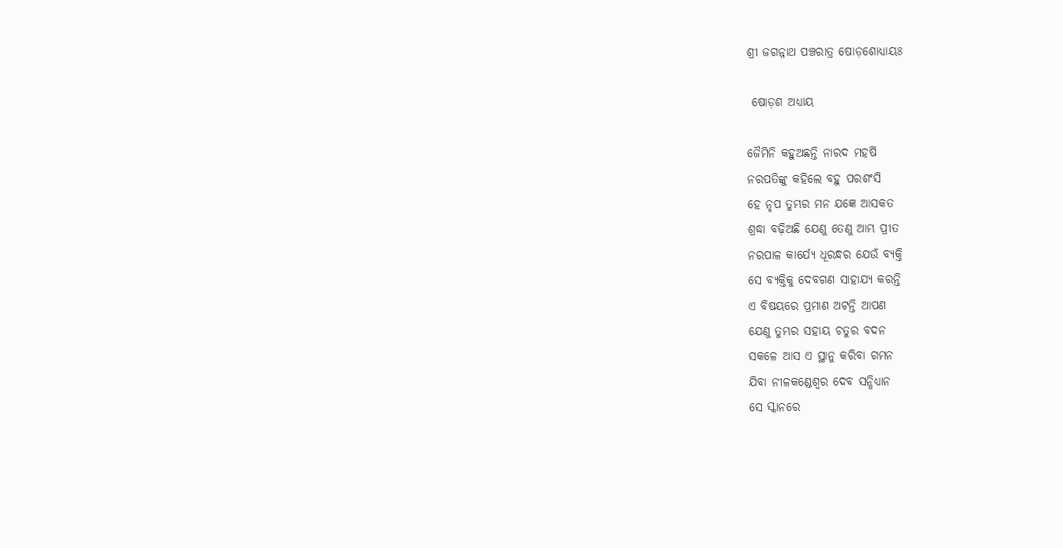ଶ୍ରୀ ଜଗନ୍ନାଥ ପଞ୍ଚରାତ୍ର ଷୋଡ଼ଶୋଧ୍ୟାୟଃ

 ଷୋଡ଼ଶ ଅଧ୍ୟାୟ

ଜୈମିନି କହୁଅଛନ୍ତି ନାରଦ ମହର୍ଷି
ନରପତିଙ୍କୁ କହିଲେ ବହୁ ପରଶଂସି
ହେ ନୃପ ତୁମ୍ଭର ମନ ଯଜ୍ଞେ ଆସକତ
ଶ୍ରଦ୍ଧା ବଢ଼ିଅଛି ଯେଣୁ ତେଣୁ ଆମ୍ଭ ପ୍ରୀତ
ନରପାଳ କାର୍ଯ୍ୟେ ଧୂରନ୍ଧର ଯେଉଁ ବ୍ୟକ୍ତି
ସେ ବ୍ୟକ୍ତିକୁ ଦେବଗଣ ସାହାଯ୍ୟ କରନ୍ତି
ଏ ବିଷୟରେ ପ୍ରମାଣ ଅଟନ୍ତି ଆପଣ
ଯେଣୁ ତୁମ୍ଭର ସହାୟ ଚତୁର ବଦନ
ସକଳେ ଆସ ଏ ସ୍ଥାନୁ କରିବା ଗମନ
ଯିବା ନୀଳକଣ୍ଡେଶ୍ଵର ଦେବ ସନ୍ଧିଧ୍ୟାନ
ସେ ସ୍କାନରେ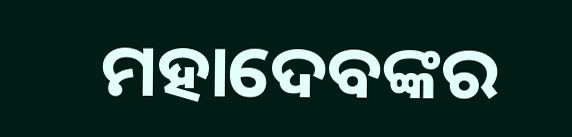ମହାଦେବଙ୍କର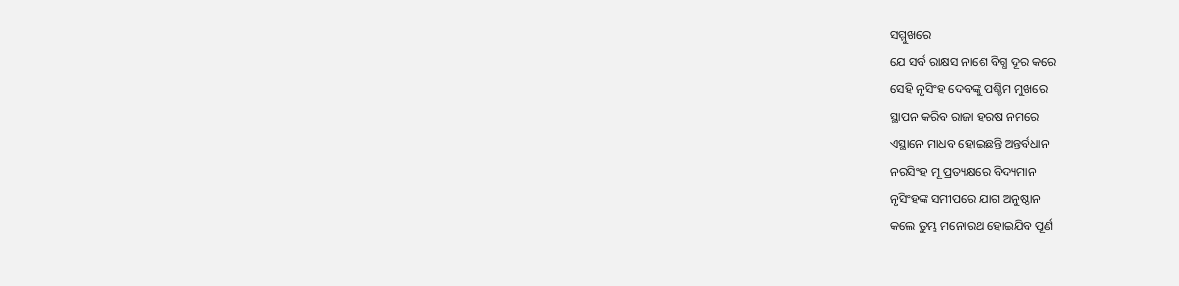ସମ୍ମୁଖରେ
ଯେ ସର୍ବ ରାକ୍ଷସ ନାଶେ ବିଗ୍ଧ ଦୂର କରେ
ସେହି ନୃସିଂହ ଦେବଙ୍କୁ ପଶ୍ଚିମ ମୁଖରେ
ସ୍ଥାପନ କରିବ ରାଜା ହରଷ ନମରେ
ଏସ୍ଥାନେ ମାଧବ ହୋଇଛନ୍ତି ଅନ୍ତର୍ବଧାନ
ନରସିଂହ ମୂ ପ୍ରତ୍ୟକ୍ଷରେ ବିଦ୍ୟମାନ
ନୃସିଂହଙ୍କ ସମୀପରେ ଯାଗ ଅନୁଷ୍ଠାନ
କଲେ ତୁମ୍ଭ ମନୋରଥ ହୋଇଯିବ ପୂର୍ଣ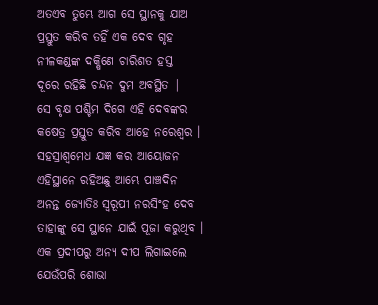ଅତଏବ ତୁମ୍ଭେ ଆଗ ସେ ସ୍ଥାନକୁ ଯାଅ
ପ୍ରସ୍ତୁତ କରିବ ତହିଁ ଏକ ଦେବ ଗୃହ
ନୀଳକଣ୍ଡଙ୍କ ଦକ୍ଷିଣେ ଚାରିଶତ ହସ୍ତ
ଦୂରେ ରହିଛି ଚନ୍ଦନ ଦୁମ ଅବସ୍ଥିତ |
ସେ ବୃକ୍ଷ ପଶ୍ଚିମ ଦିଗେ ଏହି ଦେବଙ୍କର
କଷେତ୍ର ପ୍ରସ୍ତୁତ କରିବ ଆହେ ନରେଶ୍ବର ।
ସହସ୍ରାଶ୍ବମେଧ ଯଜ୍ଞ କର ଆୟୋଜନ
ଏହିସ୍ଥାନେ ରହିଅଛୁ ଆମ୍ଭେ ପାଞ୍ଚଦିନ
ଅନନ୍ତ ଜ୍ୟୋତିଃ ସ୍ଵରୂପୀ ନରସିଂହ ଦେବ
ତାହାଙ୍କୁ ସେ ସ୍ଥାନେ ଯାଇଁ ପୂଜା କରୁଥିବ ।
ଏକ ପ୍ରଦୀପରୁ ଅନ୍ୟ ଦୀପ ଲିଗାଇଲେ
ଯେଉଁପରି ଶୋଭା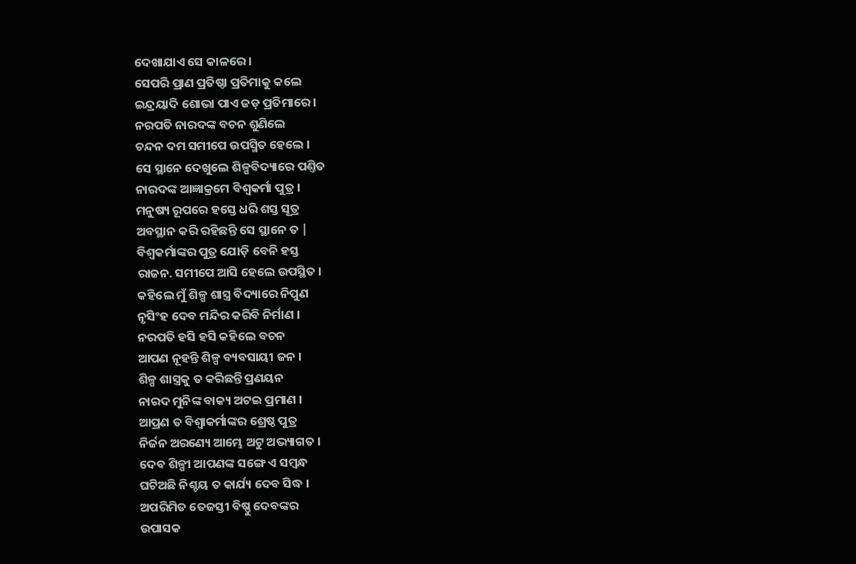ଦେଖାଯାଏ ସେ କାଳରେ ।
ସେପରି ପ୍ରାଣ ପ୍ରତିଷ୍ଠା ପ୍ରତିମାକୁ କଲେ
ଇନ୍ଦ୍ରୟାଦି ଶୋଭା ପାଏ ଜଡ଼ ପ୍ରତିମାରେ ।
ନରପତି ନାରଦଙ୍କ ବଚନ ଶୁଣିଲେ
ଚନ୍ଦନ ଦମ ସମୀପେ ଉପସ୍ମିତ ହେଲେ ।
ସେ ସ୍ଥାନେ ଦେଖୁଲେ ଶିଳ୍ପବିଦ୍ୟାରେ ପଣ୍ତିତ
ନାରଦଙ୍କ ଆଜ୍ଞାକ୍ରମେ ବିଶ୍ବକର୍ମା ପୁତ୍ର ।
ମନୁଷ୍ୟ ରୂପରେ ହସ୍ତେ ଧରି ଶସ୍ତ ସୂତ୍ର
ଅବସ୍ଥାନ କରି ରହିଛନ୍ତି ସେ ସ୍ଥାନେ ତ |
ବିଶ୍ଵକର୍ମାଙ୍କର ପୁତ୍ର ଯୋଡ଼ି ବେନି ହସ୍ତ
ରାଜନ. ସମୀପେ ଆସି ହେଲେ ଉପସ୍ଥିତ ।
କହିଲେ ମୁଁ ଶିଳ୍ପ ଶାସ୍ତ୍ର ବିଦ୍ୟାରେ ନିପୁଣ
ନୃସିଂହ ଦେବ ମନ୍ଦିର କରିବି ନିର୍ମାଣ ।
ନରପତି ହସି ହସି କହିଲେ ବଚନ
ଆପଣ ନୂହନ୍ତି ଶିଳ୍ପ ବ୍ୟବସାୟୀ ଜନ ।
ଶିଳ୍ପ ଶାସ୍ତ୍ରକୁ ତ କରିଛନ୍ତି ପ୍ରଣୟନ
ନାରଦ ମୁନିଙ୍କ ବାକ୍ୟ ଅଟଇ ପ୍ରମାଣ ।
ଆପ୍ରଣ ତ ବିଶ୍ଵାକର୍ମାଙ୍କର ଶ୍ରେଷ୍ଠ ପୁତ୍ର
ନିର୍ଜନ ଅରଣ୍ୟେ ଆମ୍ଭେ ଅଟୁ ଅଭ୍ୟାଗତ ।
ଦେବ ଶିଳ୍ପୀ ଆପଣଙ୍କ ସଙ୍ଗେ ଏ ସମ୍ବନ୍ଧ
ଘଟିଅଛି ନିଶ୍ଚୟ ତ କାର୍ଯ୍ୟ ଦେବ ସିଦ୍ଧ ।
ଅପରିମିତ ତେଜସ୍ତୀ ବିଷ୍ଣୁ ଦେବଙ୍କର
ଉପାସକ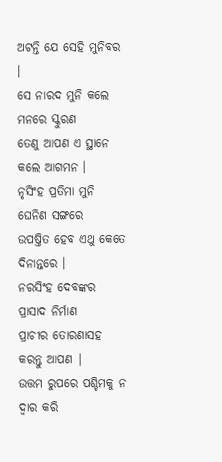ଅଟନ୍ତି ଯେ ସେହି ମୁନିବର ।
ସେ ନାରଦ ମୁନି କଲେ ମନରେ ସ୍କୁରଣ
ତେଣୁ ଆପଣ ଏ ସ୍ଥାନେ କଲେ ଆଗମନ ।
ନୃସିଂହ ପ୍ରତିମା ମୁନି ଘେନିଣ ସଙ୍ଗରେ
ଉପଷ୍ତିତ ହେବ ଏଥୁ କେତେ ଦିନାନ୍ତରେ ।
ନରସିଂହ ଦେବଙ୍କର ପ୍ରାସାଦ ନିର୍ମାଣ
ପ୍ରାଚୀର ତୋରଣାସହ କରନ୍ତୁ ଆପଣ |
ଉତ୍ତମ ରୁପରେ ପଶ୍ଚିମକୁ ନ ଦ୍ଵାର କରି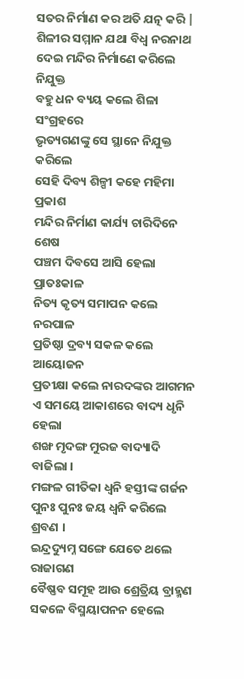ସତର ନିର୍ମାଣ କର ଅତି ଯତ୍ନ କରି |
ଶିଳୀର ସମ୍ମାନ ଯଥା ବିଧ୍ବ ନରନାଥ
ଦେଇ ମନ୍ଦିର ନିର୍ମାଣେ କରିଲେ ନିଯୁକ୍ତ
ବହୁ ଧନ ବ୍ୟୟ କଲେ ଶିଳା ସଂଗ୍ରହରେ
ଭୃତ୍ୟଗଣଙ୍କୁ ସେ ସ୍ଥାନେ ନିଯୁକ୍ତ କରିଲେ
ସେହି ଦିବ୍ୟ ଶିଳ୍ପୀ କହେ ମହିମା ପ୍ରକାଶ
ମନ୍ଦିର ନିର୍ମାଣ କାର୍ଯ୍ୟ ଚାରିଦିନେ ଶେଷ
ପଞ୍ଚମ ଦିବସେ ଆସି ହେଲା ପ୍ରାତଃକାଳ
ନିତ୍ୟ କୃତ୍ୟ ସମାପନ କଲେ ନରପାଳ
ପ୍ରତିଷ୍ଠା ଦ୍ରବ୍ୟ ସକଳ କଲେ ଆୟୋଜନ
ପ୍ରତୀକ୍ଷା କଲେ ନାରଦଙ୍କର ଆଗମନ
ଏ ସମୟେ ଆକାଶରେ ବାଦ୍ୟ ଧୃନି ହେଲା
ଶଙ୍ଖ ମୃଦଙ୍ଗ ମୁରଜ ବାଦ୍ୟାଦି ବାଜିଲା ।
ମଙ୍ଗଳ ଗୀତିକା ଧ୍ଵନି ହସ୍ତୀଙ୍କ ଗର୍ଜନ
ପୁନଃ ପୁନଃ ଜୟ ଧ୍ଵନି କରିଲେ ଶ୍ରବଣ ।
ଇନ୍ଦ୍ରଦ୍ୟୁମ୍ନ ସଙ୍ଗେ ଯେତେ ଥଲେ ରାଜାଗଣ
ବୈଷ୍ଣବ ସମୂହ ଆଉ ଶ୍ରେତ୍ରିୟ ବ୍ରାହ୍ମଣ
ସକଳେ ବିସ୍ମୟାପନନ ହେଲେ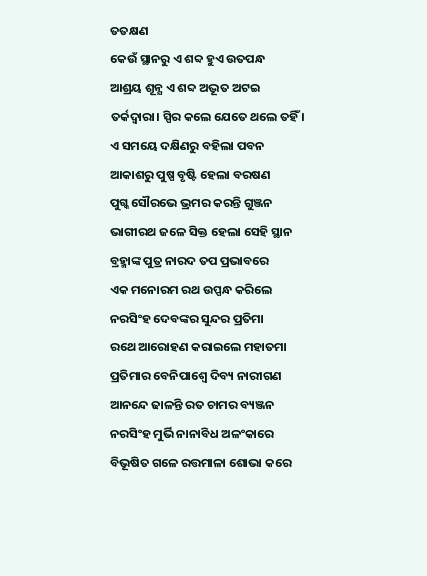ତତକ୍ଷଣ
କେଉଁ ସ୍ଥାନରୁ ଏ ଶବ୍ଦ ହୁଏ ଉତପନ୍ଧ
ଆଶ୍ରୟ ଶୂନ୍ଯ ଏ ଶବ୍ଦ ଅଦ୍ଭୂତ ଅଟଇ
ତର୍କଦ୍ଵାରା। ସ୍ପିର କଲେ ଯେତେ ଥଲେ ତହିଁ ।
ଏ ସମୟେ ଦକ୍ଷିଣରୁ ବହିଲା ପବନ
ଆକାଶରୁ ପୁଷ୍ପ ବୃଷ୍ଟି ହେଲା ବରଷଣ
ପୁଗ୍କ ସୌରଭେ ଭ୍ରମର କରନ୍ତି ଗୁଞ୍ଜନ
ଭାଗୀରଥ ଜଳେ ସିକ୍ତ ହେଲା ସେହି ସ୍ଥାନ
ବ୍ରହ୍ମାଙ୍କ ପୁତ୍ର ନାରଦ ତପ ପ୍ରଭାବରେ
ଏକ ମନୋରମ ରଥ ଉପ୍ପନ୍ଧ କରିଲେ
ନରସିଂହ ଦେବଙ୍କର ସୁନ୍ଦର ପ୍ରତିମା
ରଥେ ଆରୋହଣ କରାଇଲେ ମହାତମା
ପ୍ରତିମାର ବେନିପାଶ୍ଵେ ଦିବ୍ୟ ନାରୀଗଣ
ଆନନ୍ଦେ ଢାଳନ୍ତି ରତ ଚାମର ବ୍ୟଞ୍ଜନ
ନରସିଂହ ମୁର୍ଭି ନାନାବିଧ ଅଳଂକାରେ
ବିଭୂଷିତ ଗଳେ ରତ୍ତମାଳା ଶୋଭା କରେ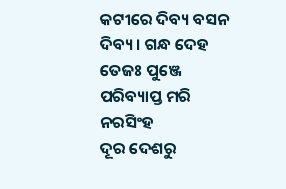କଟୀରେ ଦିବ୍ୟ ବସନ ଦିବ୍ୟ । ଗନ୍ଧ ଦେହ
ତେଜଃ ପୁଞ୍ଜେ ପରିବ୍ୟାପ୍ତ ମରି ନରସିଂହ
ଦୂର ଦେଶରୁ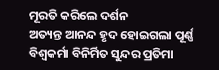ମୂରତି କରିଲେ ଦର୍ଶନ
ଅତ୍ୟନ୍ତ ଆନନ୍ଦ ହୃଦ ହୋଇଗଲା ପୂର୍ଣ୍ଣ
ବିଶ୍ଵକର୍ମା ବିନିର୍ମିତ ସୁନ୍ଦର ପ୍ରତିମା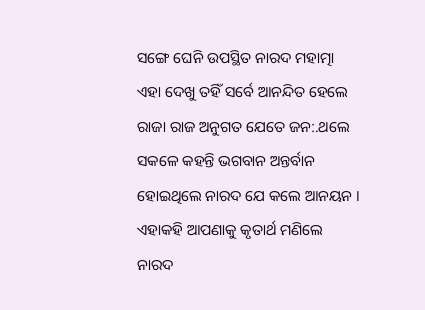ସଙ୍ଗେ ଘେନି ଉପସ୍ଥିତ ନାରଦ ମହାତ୍ମା
ଏହା ଦେଖୁ ତହିଁ ସର୍ବେ ଆନନ୍ଦିତ ହେଲେ
ରାଜା ରାଜ ଅନୁଗତ ଯେତେ ଜନ:.ଥଲେ
ସକଳେ କହନ୍ତି ଭଗବାନ ଅନ୍ତର୍ବାନ
ହୋଇଥିଲେ ନାରଦ ଯେ କଲେ ଆନୟନ ।
ଏହାକହି ଆପଣାକୁ କୃତାର୍ଥ ମଣିଲେ
ନାରଦ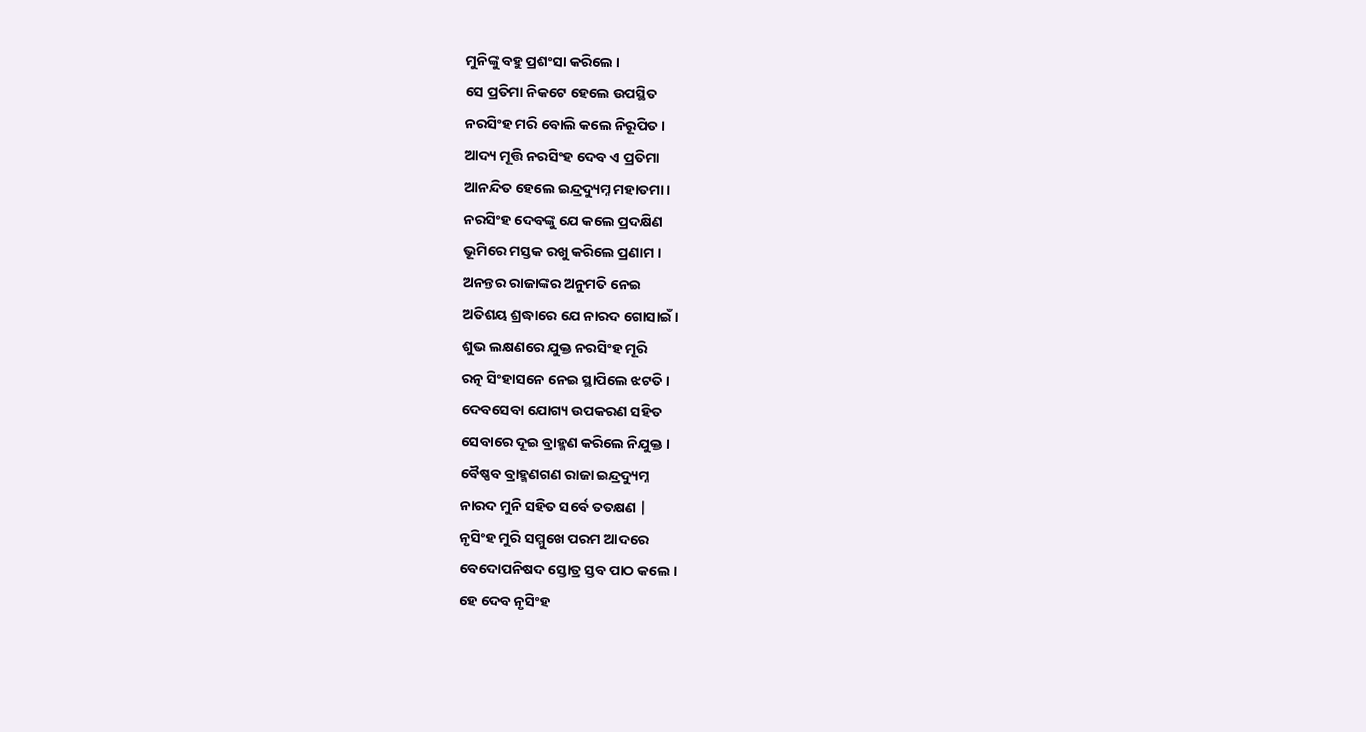ମୁନିଙ୍କୁ ବହୁ ପ୍ରଶଂସା କରିଲେ ।
ସେ ପ୍ରତିମା ନିକଟେ ହେଲେ ଉପସ୍ଥିତ
ନରସିଂହ ମରି ବୋଲି କଲେ ନିରୂପିତ ।
ଆଦ୍ୟ ମୂତ୍ତି ନରସିଂହ ଦେବ ଏ ପ୍ରତିମା
ଆନନ୍ଦିତ ହେଲେ ଇନ୍ଦ୍ରଦ୍ୟୁମ୍ନ ମହାତମା ।
ନରସିଂହ ଦେବଙ୍କୁ ଯେ କଲେ ପ୍ରଦକ୍ଷିଣ
ଭୂମିରେ ମସ୍ତକ ରଖୁ କରିଲେ ପ୍ରଣାମ ।
ଅନନ୍ତର ରାଜାଙ୍କର ଅନୁମତି ନେଇ
ଅତିଶୟ ଶ୍ରଦ୍ଧାରେ ଯେ ନାରଦ ଗୋସାଇଁ ।
ଶୁଭ ଲକ୍ଷଣରେ ଯୁକ୍ତ ନରସିଂହ ମୂରି
ରତ୍ନ ସିଂହାସନେ ନେଇ ସ୍ଥାପିଲେ ଝଟତି ।
ଦେବସେବା ଯୋଗ୍ୟ ଉପକରଣ ସହିତ
ସେବାରେ ଦୂଇ ବ୍ରାହ୍ମଣ କରିଲେ ନିଯୁକ୍ତ ।
ବୈଷ୍ଣବ ବ୍ରାହ୍ମଣଗଣ ରାଜା ଇନ୍ଦ୍ରଦ୍ୟୁମ୍ନ
ନାରଦ ମୁନି ସହିତ ସର୍ବେ ତତକ୍ଷଣ |
ନୃସିଂହ ମୁରି ସମ୍ମୁଖେ ପରମ ଆଦରେ
ବେଦୋପନିଷଦ ସ୍ତୋତ୍ର ସ୍ତବ ପାଠ କଲେ ।
ହେ ଦେବ ନୃସିଂହ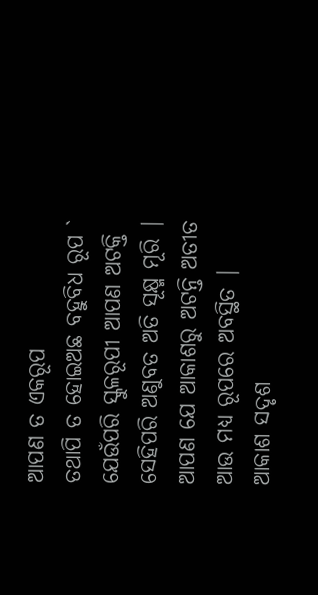ଆପଣ ତ ଏକରୂପ
ତଥାପି ତ ହୋଇଅଛ ବହୁବିଧ ରୂପ `
ଯେଉଁପରି ସ୍କୁଳରୂପୀ ଆପଣ ଅଟକ୍ତି
ସେହିପରି ଅଣୁବତ ଅତି ସୂକ୍ଷ୍ମ ମୂରି |
ଆପଣ ଯେ ଆକାଶରୁ ଅଟନ୍ତି ଅତୀତ
ଆଉ ମଧ୍ୟ ରୂପରେ ଅବସ୍ଥିତ |
ଆକାଶ ସଦୃଶ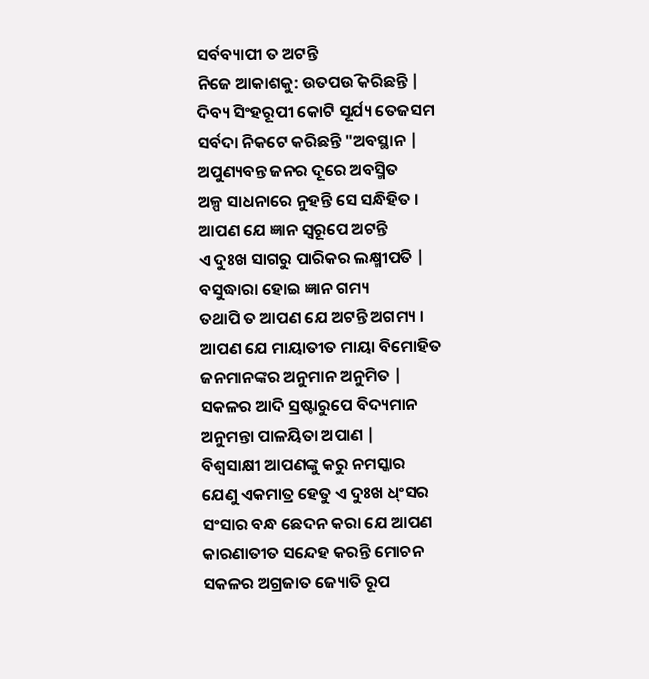ସର୍ବବ୍ୟାପୀ ତ ଅଟନ୍ତି
ନିଜେ ଆକାଶକୁ: ଉତପଉି କରିଛନ୍ତି |
ଦିବ୍ୟ ସିଂହରୂପୀ କୋଟି ସୂର୍ଯ୍ୟ ତେଜସମ
ସର୍ବଦା ନିକଟେ କରିଛନ୍ତି "ଅବସ୍ଥାନ |
ଅପୁଣ୍ୟବନ୍ତ ଜନର ଦୂରେ ଅବସ୍ମିତ
ଅଳ୍ପ ସାଧନାରେ ନୁହନ୍ତି ସେ ସନ୍ଧିହିତ ।
ଆପଣ ଯେ ଜ୍ଞାନ ସ୍ଵରୂପେ ଅଟନ୍ତି
ଏ ଦୁଃଖ ସାଗରୁ ପାରିକର ଲକ୍ଷ୍ମୀପତି |
ବସୁଦ୍ଧାରା ହୋଇ ଜ୍ଞାନ ଗମ୍ୟ
ତଥାପି ତ ଆପଣ ଯେ ଅଟନ୍ତି ଅଗମ୍ୟ ।
ଆପଣ ଯେ ମାୟାତୀତ ମାୟା ବିମୋହିତ
ଜନମାନଙ୍କର ଅନୁମାନ ଅନୁମିତ |
ସକଳର ଆଦି ସ୍ରଷ୍ଟାରୁପେ ବିଦ୍ୟମାନ
ଅନୁମନ୍ତା ପାଳୟିତା ଅପାଣ |
ବିଶ୍ଵସାକ୍ଷୀ ଆପଣଙ୍କୁ କରୁ ନମସ୍କାର
ଯେଣୁ ଏକମାତ୍ର ହେତୁ ଏ ଦୁଃଖ ଧ୍ଂସର
ସଂସାର ବନ୍ଧ ଛେଦନ କରା ଯେ ଆପଣ
କାରଣାତୀତ ସନ୍ଦେହ କରନ୍ତି ମୋଚନ
ସକଳର ଅଗ୍ରଜାତ ଜ୍ୟୋତି ରୂପ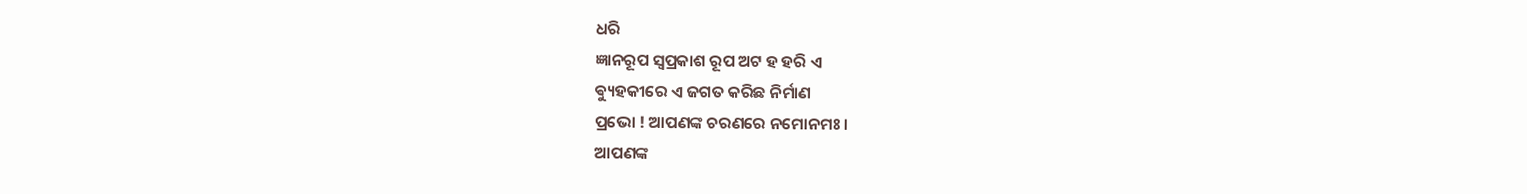ଧରି
ଜ୍ଞାନରୂପ ସ୍ଵପ୍ରକାଶ ରୂପ ଅଟ ହ ହରି ଏ
ଵ୍ୟୁହକୀରେ ଏ ଜଗତ କରିଛ ନିର୍ମାଣ
ପ୍ରଭୋ ! ଆପଣଙ୍କ ଚରଣରେ ନମୋନମଃ ।
ଆପଣଙ୍କ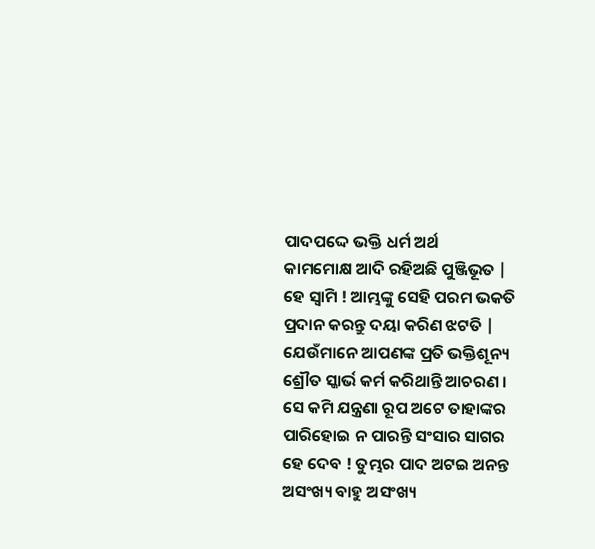ପାଦପଦ୍ଦେ ଭକ୍ତି ଧର୍ମ ଅର୍ଥ
କାମମୋକ୍ଷ ଆଦି ରହିଅଛି ପୁଞ୍ଜିଭୂତ |
ହେ ସ୍ଵାମି ! ଆମ୍ଭଙ୍କୁ ସେହି ପରମ ଭକତି
ପ୍ରଦାନ କରନ୍ତୁ ଦୟା କରିଣ ଝଟତି |
ଯେଉଁମାନେ ଆପଣଙ୍କ ପ୍ରତି ଭକ୍ତିଶୂନ୍ୟ
ଶ୍ରୌତ ସ୍କାର୍ଭ କର୍ମ କରିଥାନ୍ତି ଆଚରଣ ।
ସେ କମି ଯନ୍ତ୍ରଣା ରୂପ ଅଟେ ତାହାଙ୍କର
ପାରିହୋଇ ନ ପାରନ୍ତି ସଂସାର ସାଗର
ହେ ଦେବ ! ତୁମ୍ଭର ପାଦ ଅଟଇ ଅନନ୍ତ
ଅସଂଖ୍ୟ ବାହୁ ଅସଂଖ୍ୟ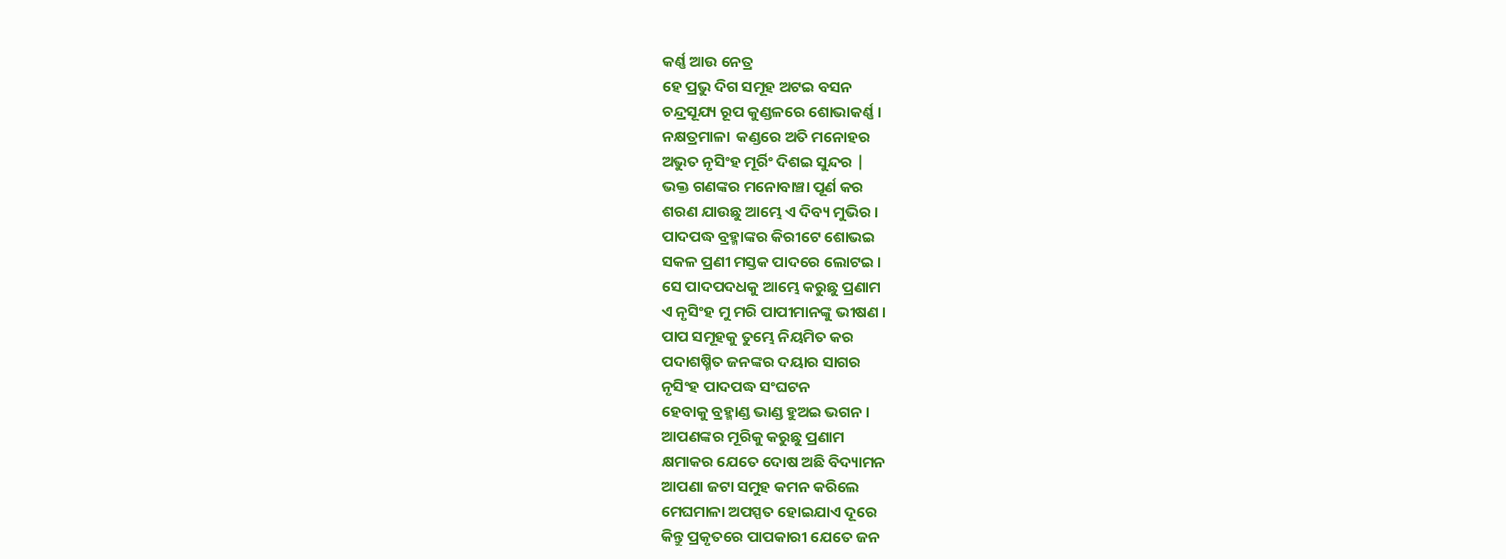କର୍ଣ୍ଣ ଆଉ ନେତ୍ର
ହେ ପ୍ରଭୁ ଦିଗ ସମୂହ ଅଟଇ ବସନ
ଚନ୍ଦ୍ରସୂଯ୍ୟ ରୂପ କୁଣ୍ଡଳରେ ଶୋଭାକର୍ଣ୍ଣ ।
ନକ୍ଷତ୍ରମାଳା  କଣ୍ଡରେ ଅତି ମନୋହର
ଅଭୁତ ନୃସିଂହ ମୂର୍ରିଂ ଦିଶଇ ସୁନ୍ଦର |
ଭକ୍ତ ଗଣଙ୍କର ମନୋବାଞ୍ଚା ପୂର୍ଣ କର
ଶରଣ ଯାଉଛୁ ଆମ୍ଭେ ଏ ଦିବ୍ୟ ମୁଭିର ।
ପାଦପଦ୍ଧ ବ୍ରହ୍ମାଙ୍କର କିରୀଟେ ଶୋଭଇ
ସକଳ ପ୍ରଣୀ ମସ୍ତକ ପାଦରେ ଲୋଟଇ ।
ସେ ପାଦପଦଧକୁ ଆମ୍ଭେ କରୁଛୁ ପ୍ରଣାମ
ଏ ନୃସିଂହ ମୁ ମରି ପାପୀମାନଙ୍କୁ ଭୀଷଣ ।
ପାପ ସମୂହକୁ ତୁମ୍ଭେ ନିୟମିତ କର
ପଦାଶଷ୍ମିତ ଜନଙ୍କର ଦୟାର ସାଗର
ନୃସିଂହ ପାଦପଦ୍ଧ ସଂଘଟନ
ହେବାକୁ ବ୍ରହ୍ମାଣ୍ଡ ଭାଣ୍ଡ ହୁଅଇ ଭଗନ ।
ଆପଣଙ୍କର ମୂରିକୁ କରୁଛୁ ପ୍ରଣାମ
କ୍ଷମାକର ଯେତେ ଦୋଷ ଅଛି ବିଦ୍ୟାମନ
ଆପଣା ଜଟା ସମୁହ କମନ କରିଲେ
ମେଘମାଳା ଅପସ୍ପତ ହୋଇଯାଏ ଦୂରେ
କିନ୍ତୁ ପ୍ରକୃତରେ ପାପକାରୀ ଯେତେ ଜନ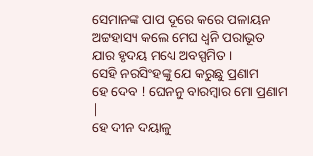ସେମାନଙ୍କ ପାପ ଦୂରେ କରେ ପଳାୟନ
ଅଟ୍ଟହାସ୍ୟ କଲେ ମେଘ ଧ୍ଵନି ପରାଭୂତ
ଯାର ହୃଦୟ ମଧ୍ୟେ ଅବସ୍ପମିତ ।
ସେହି ନରସିଂହଙ୍କୁ ଯେ କରୁଛୁ ପ୍ରଣାମ
ହେ ଦେବ ! ଘେନନୁ ବାରମ୍ବାର ମୋ ପ୍ରଣାମ |
ହେ ଦୀନ ଦୟାଳୁ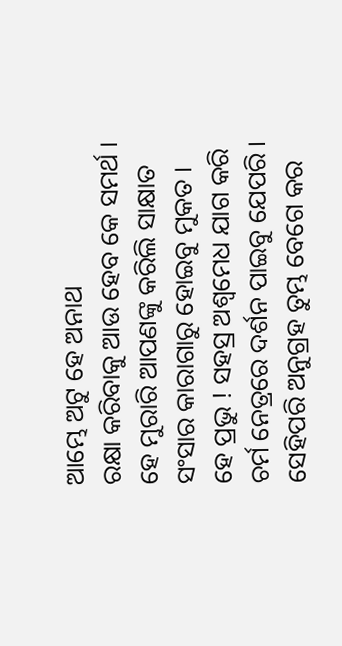ଆମ୍ଭେ ଅଟୁ ହେ ଅନାଥ
ରକ୍ଷା କରିବାକୁ ଆଉ ହେବ କେ ସମର୍ଥ ।
ହେ ମୁରାରି ଆପଣଙ୍କୁ କରିଲି ସାକ୍ଷାତ
ସଂସାର କାରାଗାରୁ ହୋଇବୁ ମୁକତ ।
ହେ ପ୍ରଭୁ ! ସହସ୍ର ଅଶ୍ଵମେଧ ଯାଗ କରି
ଚର୍ମ ନେତ୍ରରେ ଦର୍ଶନ ପାଇବୁ ଯେପରି ।
ସେହିପରି ଅନୁଗ୍ରହ ତୁମ୍ଭ ବେଗେ କର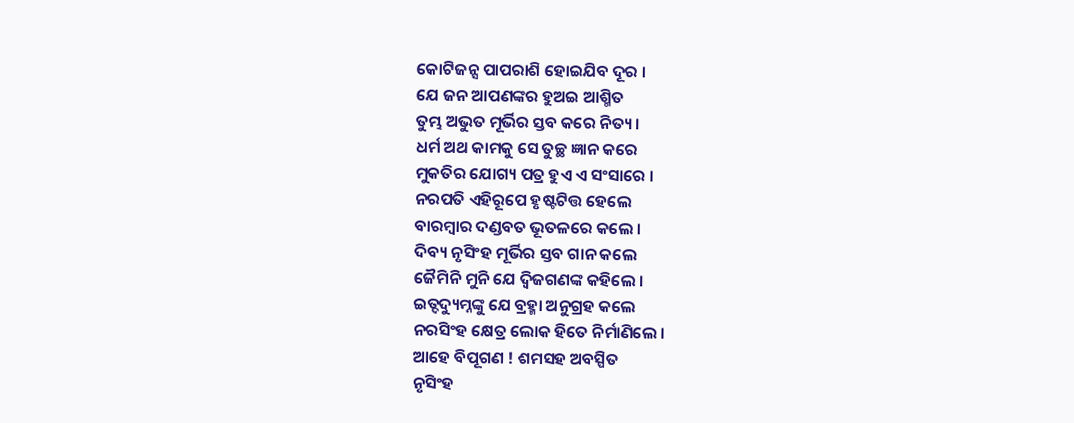କୋଟିଜନ୍ସ ପାପରାଶି ହୋଇଯିବ ଦୂର ।
ଯେ ଜନ ଆପଣଙ୍କର ହୁଅଇ ଆଶ୍ମିତ
ତୁମ୍ଭ ଅଭୁତ ମୂର୍ଭିର ସ୍ତବ କରେ ନିତ୍ୟ ।
ଧର୍ମ ଅଥ କାମକୁ ସେ ତୁଚ୍ଛ ଜ୍ଞାନ କରେ
ମୁକତିର ଯୋଗ୍ୟ ପତ୍ର ହୁଏ ଏ ସଂସାରେ ।
ନରପତି ଏହିରୂପେ ହୃଷ୍ଟଟିତ୍ତ ହେଲେ
ବାରମ୍ବାର ଦଣ୍ଡବତ ଭୂତଳରେ କଲେ ।
ଦିବ୍ୟ ନୃସିଂହ ମୂର୍ଭିର ସ୍ତବ ଗାନ କଲେ
ଜୈମିନି ମୁନି ଯେ ଦ୍ବିଜଗଣଙ୍କ କହିଲେ ।
ଇତ୍ଦଦ୍ୟୁମ୍ନଙ୍କୁ ଯେ ବ୍ରହ୍ମା ଅନୁଗ୍ରହ କଲେ
ନରସିଂହ କ୍ଷେତ୍ର ଲୋକ ହିତେ ନିର୍ମାଣିଲେ ।
ଆହେ ବିପୂଗଣ ! ଶମସହ ଅବସ୍ପିତ
ନୃସିଂହ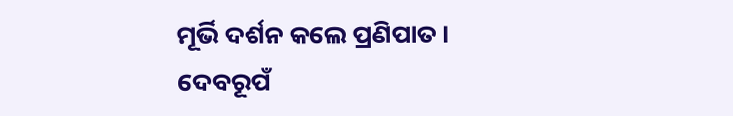ମୂର୍ଭି ଦର୍ଶନ କଲେ ପ୍ରଣିପାତ ।
ଦେବରୂପଁ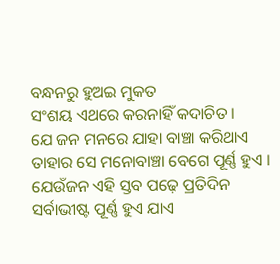ବନ୍ଧନରୁ ହୁଅଇ ମୁକତ
ସଂଶୟ ଏଥରେ କରନାହିଁ କଦାଚିତ ।
ଯେ ଜନ ମନରେ ଯାହା ବାଞ୍ଚା କରିଥାଏ
ତାହାର ସେ ମନୋବାଞ୍ଚା ବେଗେ ପୂର୍ଣ୍ଣ ହୁଏ ।
ଯେଉଁଜନ ଏହି ସ୍ତବ ପଢ଼େ ପ୍ରତିଦିନ
ସର୍ବାଭୀଷ୍ଟ ପୂର୍ଣ୍ଣ ହୁଏ ଯାଏ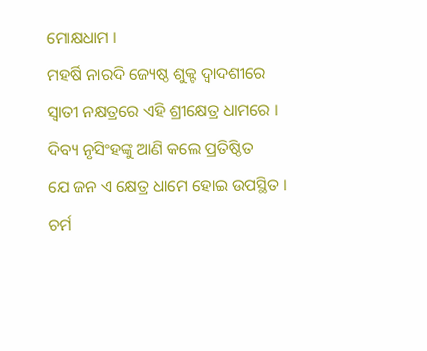ମୋକ୍ଷଧାମ ।
ମହର୍ଷି ନାରଦି ଜ୍ୟେଷ୍ଠ ଶୁକ୍ଟ ଦ୍ଵାଦଶୀରେ
ସ୍ଵାତୀ ନକ୍ଷତ୍ରରେ ଏହି ଶ୍ରୀକ୍ଷେତ୍ର ଧାମରେ ।
ଦିବ୍ୟ ନୃସିଂହଙ୍କୁ ଆଣି କଲେ ପ୍ରତିଷ୍ଠିତ
ଯେ ଜନ ଏ କ୍ଷେତ୍ର ଧାମେ ହୋଇ ଉପସ୍ଥିତ ।
ଚର୍ମ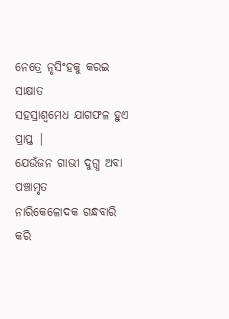ନେତ୍ରେ ନୃସିଂହକୁ କରଇ ସାକ୍ଷାତ
ସହସ୍ରାଶ୍ଵମେଧ ଯାଗଫଳ ହୁଏ ପ୍ରାପ୍ତ |
ଯେଉଁଜନ ଗାଭୀ ଦୁଗ୍ଧ ଅବା ପଞ୍ଚାମୃତ
ନାରିକେଳୋଦକ ଗନ୍ଧବାରି କରି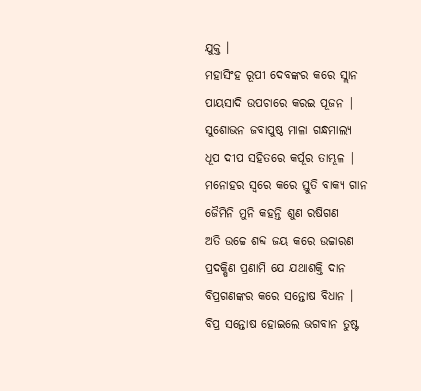ଯୁକ୍ତ ।
ମହାସିଂହ ରୂପୀ ଦେବଙ୍କର କରେ ସ୍ଲାନ
ପାୟସାଦି ଉପଚାରେ କରଇ ପୂଜନ |
ସୁଶୋଭନ ଜବାପୁଷ୍ଠ ମାଳା ଗନ୍ଧମାଲ୍ୟ
ଧୂପ ଦୀପ ସହିତରେ କର୍ପୂର ତାମ୍ଭୂଳ |
ମନୋହର ସ୍ଵରେ କରେ ସ୍ତୁତି ବାକ୍ୟ ଗାନ
ଜୈମିନି ମୁନି କହନ୍ତି ଶୁଣ ରଷିଗଣ
ଅତି ଉଚ୍ଚେ ଶବ୍ଦ ଜୟ କରେ ଉଚ୍ଚାରଣ
ପ୍ରଦକ୍ଷିଣ ପ୍ରଣାମି ଯେ ଯଥାଶକ୍ତି ଦାନ
ବିପ୍ରଗଣଙ୍କର କରେ ସନ୍ତୋଷ ବିଧାନ ।
ବିପ୍ର ସନ୍ତୋଷ ହୋଇଲେ ଭଗବାନ ତୁଷ୍ଟ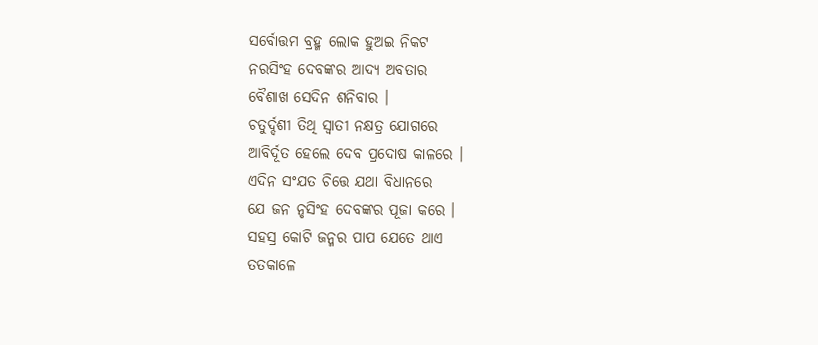ସର୍ବୋତ୍ତମ ବ୍ରହ୍ମ ଲୋକ ହୁଅଇ ନିକଟ
ନରସିଂହ ଦେବଙ୍କର ଆଦ୍ୟ ଅବତାର
ବୈଶାଖ ସେଦିନ ଶନିବାର ।
ଚତୁର୍ଦ୍ଦଶୀ ତିଥି ସ୍ବାତୀ ନକ୍ଷତ୍ର ଯୋଗରେ
ଆବିର୍ଦୂତ ହେଲେ ଦେବ ପ୍ରଦୋଷ କାଳରେ ।
ଏଦିନ ସଂଯତ ଚିତ୍ତେ ଯଥା ବିଧାନରେ
ଯେ ଜନ ନୃସିଂହ ଦେବଙ୍କର ପୂଜା କରେ ।
ସହସ୍ର କୋଟି ଜନ୍ମର ପାପ ଯେତେ ଥାଏ
ତତକାଳେ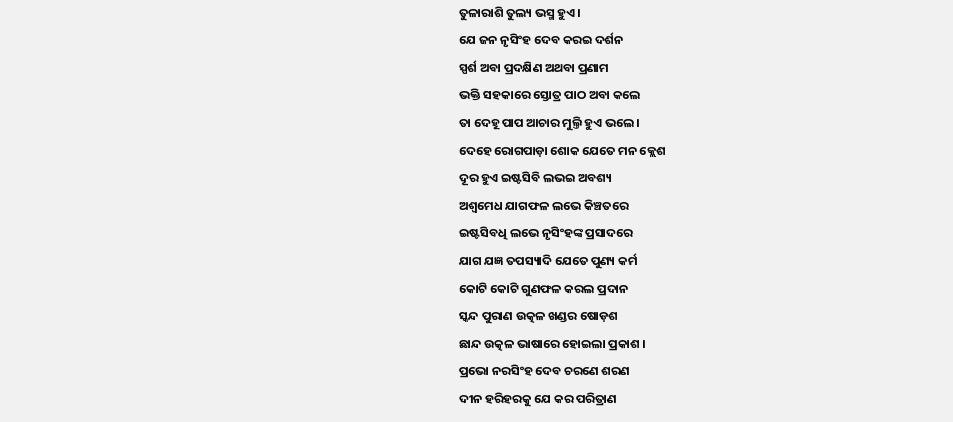ତୁଳାରାଶି ତୁଲ୍ୟ ଭସ୍ମ ହୁଏ ।
ଯେ ଜନ ନୃସିଂହ ଦେବ କରଇ ଦର୍ଶନ
ସ୍ପର୍ଶ ଅବା ପ୍ରଦକ୍ଷିଣ ଅଥବା ପ୍ରଣାମ
ଭକ୍ତି ସହକାରେ ସ୍ତୋତ୍ର ପାଠ ଅବା କଲେ
ତା ଦେହୂ ପାପ ଆଚାର ମୁଲ୍ତି ହୁଏ ଭଲେ ।
ଦେହେ ରୋଗପାଡ଼ା ଶୋକ ଯେତେ ମନ କ୍ଲେଶ
ଦୂର ହୁଏ ଇଷ୍ଟସିବି ଲଭଇ ଅବଶ୍ୟ
ଅଶ୍ଵମେଧ ଯାଗଫଳ ଲଭେ କିଞ୍ଚତରେ
ଇଷ୍ଟସିବଧି ଲଭେ ନୃସିଂହଙ୍କ ପ୍ରସାଦରେ
ଯାଗ ଯଜ୍ଞ ତପସ୍ୟାଦି ଯେତେ ପୁଣ୍ୟ କର୍ମ
କୋଟି କୋଟି ଗୁଣଫଳ କରଲ ପ୍ରଦାନ
ସ୍କନ୍ଦ ପୁରାଣ ଉତ୍କଳ ଖଣ୍ଡର ଷୋଡ଼ଶ
ଛାନ୍ଦ ଉତ୍କଳ ଭାଷାରେ ହୋଇଲା ପ୍ରକାଶ ।
ପ୍ରଭୋ ନରସିଂହ ଦେବ ଚରଣେ ଶରଣ
ଦୀନ ହରିହରକୁ ଯେ କର ପରିତ୍ରାଣ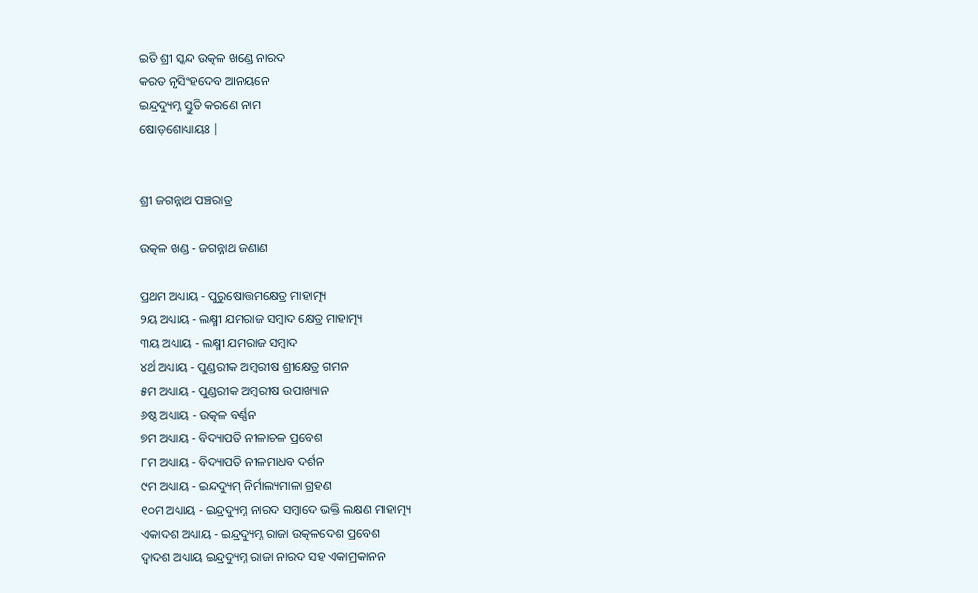ଇତି ଶ୍ରୀ ସ୍କନ୍ଦ ଉତ୍କଳ ଖଣ୍ଡେ ନାରଦ
କରତ ନୃସିଂହଦେବ ଆନୟନେ
ଇନ୍ଦ୍ରଦ୍ୟୁମ୍ନ ସ୍ତୁତି କରଣେ ନାମ
ଷୋଡ଼ଶୋଧ୍ୟାୟଃ |


ଶ୍ରୀ ଜଗନ୍ନାଥ ପଞ୍ଚରାତ୍ର

ଉତ୍କଳ ଖଣ୍ଡ - ଜଗନ୍ନାଥ ଜଣାଣ

ପ୍ରଥମ ଅଧ୍ୟାୟ - ପୁରୁଷୋତ୍ତମକ୍ଷେତ୍ର ମାହାତ୍ମ୍ୟ
୨ୟ ଅଧ୍ୟାୟ - ଲକ୍ଷ୍ମୀ ଯମରାଜ ସମ୍ବାଦ କ୍ଷେତ୍ର ମାହାତ୍ମ୍ୟ
୩ୟ ଅଧ୍ୟାୟ - ଲକ୍ଷ୍ମୀ ଯମରାଜ ସମ୍ବାଦ
୪ର୍ଥ ଅଧ୍ୟାୟ - ପୁଣ୍ଡରୀକ ଅମ୍ବରୀଷ ଶ୍ରୀକ୍ଷେତ୍ର ଗମନ
୫ମ ଅଧ୍ୟାୟ - ପୁଣ୍ଡରୀକ ଅମ୍ବରୀଷ ଉପାଖ୍ୟାନ
୬ଷ୍ଠ ଅଧ୍ୟାୟ - ଉତ୍କଳ ବର୍ଣ୍ଣନ
୭ମ ଅଧ୍ୟାୟ - ବିଦ୍ୟାପତି ନୀଳାଚଳ ପ୍ରବେଶ
୮ମ ଅଧ୍ୟାୟ - ବିଦ୍ୟାପତି ନୀଳମାଧବ ଦର୍ଶନ
୯ମ ଅଧ୍ୟାୟ - ଇନ୍ଦଦ୍ୟୁମ୍ ନିର୍ମାଲ୍ୟମାଳା ଗ୍ରହଣ
୧୦ମ ଅଧ୍ୟାୟ - ଇନ୍ଦ୍ରଦ୍ୟୁମ୍ନ ନାରଦ ସମ୍ବାଦେ ଭକ୍ତି ଲକ୍ଷଣ ମାହାତ୍ମ୍ୟ
ଏକାଦଶ ଅଧ୍ୟାୟ - ଇନ୍ଦ୍ରଦ୍ୟୁମ୍ନ ରାଜା ଉତ୍କଳଦେଶ ପ୍ରବେଶ
ଦ୍ବାଦଶ ଅଧ୍ୟାୟ ଇନ୍ଦ୍ରଦ୍ୟୁମ୍ନ ରାଜା ନାରଦ ସହ ଏକାମ୍ରକାନନ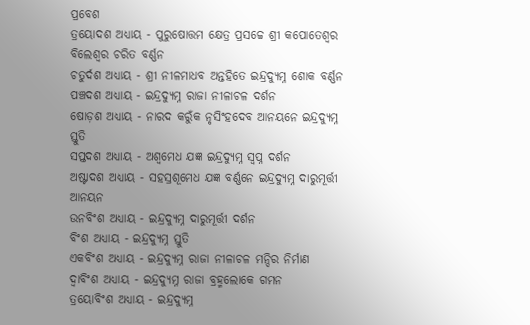ପ୍ରବେଶ
ତ୍ରୟୋଦଶ ଅଧ୍ୟାୟ - ପୁରୁଷୋତ୍ତମ କ୍ଷେତ୍ର ପ୍ରସଚ୍ଚେ ଶ୍ରୀ କପୋତେଶ୍ଵର ବିଲେଶ୍ଵର ଚରିତ ବର୍ଣ୍ଣନ
ଚତୁର୍ଦଶ ଅଧ୍ୟାୟ - ଶ୍ରୀ ନୀଳମାଧବ ଅନ୍ତହିତେ ଇନ୍ଦ୍ରଦ୍ୟୁମ୍ନ ଶୋକ ବର୍ଣ୍ଣନ
ପଞ୍ଚଦଶ ଅଧ୍ୟାୟ - ଇନ୍ଦ୍ରଦ୍ୟୁମ୍ନ ରାଜା ନୀଳାଚଳ ଦର୍ଶନ
ଷୋଡ଼ଶ ଅଧ୍ୟାୟ - ନାରଦ କରୁଁକ ନୃସିଂହଦେବ ଆନୟନେ ଇନ୍ଦ୍ରଦ୍ୟୁମ୍ନ ସ୍ତୁତି
ସପ୍ତଦଶ ଅଧ୍ୟାୟ - ଅଶ୍ଵମେଧ ଯଜ୍ଞ ଇନ୍ଦ୍ରଦ୍ୟୁମ୍ନ ସ୍ଵପ୍ନ ଦର୍ଶନ
ଅଷ୍ଟାଦଶ ଅଧ୍ୟାୟ - ସହସ୍ରଶୂମେଧ ଯଜ୍ଞ ବର୍ଣ୍ଣନେ ଇନ୍ଦ୍ରଦ୍ୟୁମ୍ନ ଦାରୁମୂର୍ତ୍ତୀ ଆନୟନ
ଉନବିଂଶ ଅଧ୍ୟାୟ - ଇନ୍ଦ୍ରଦ୍ୟୁମ୍ନ ଦାରୁମୂର୍ତ୍ତୀ ଦର୍ଶନ
ବିଂଶ ଅଧ୍ୟାୟ - ଇନ୍ଦ୍ରଦ୍ୟୁମ୍ନ ସ୍ତୁତି
ଏକବିଂଶ ଅଧ୍ୟାୟ - ଇନ୍ଦ୍ରଦ୍ୟୁମ୍ନ ରାଜା ନୀଳାଚଳ ମନ୍ଦିର ନିର୍ମାଣ
ଦ୍ଵାବିଂଶ ଅଧ୍ୟାୟ - ଇନ୍ଦ୍ରଦ୍ୟୁମ୍ନ ରାଜା ବ୍ରହ୍ମଲୋକେ ଗମନ
ତ୍ରୟୋବିଂଶ ଅଧ୍ୟାୟ - ଇନ୍ଦ୍ରଦ୍ୟୁମ୍ନ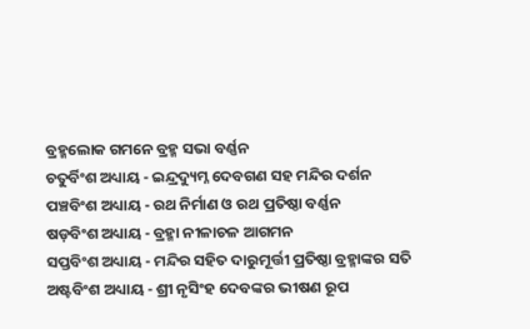ବ୍ରହ୍ମଲୋକ ଗମନେ ବ୍ରହ୍ମ ସଭା ବର୍ଣ୍ଣନ
ଚତୁର୍ବିଂଶ ଅଧ୍ୟାୟ - ଇନ୍ଦ୍ରଦ୍ୟୁମ୍ନ ଦେବଗଣ ସହ ମନ୍ଦିର ଦର୍ଶନ
ପଞ୍ଚବିଂଶ ଅଧ୍ୟାୟ - ରଥ ନିର୍ମାଣ ଓ ରଥ ପ୍ରତିଷ୍ଠା ବର୍ଣ୍ଣନ
ଷଡ଼ବିଂଶ ଅଧ୍ୟାୟ - ବ୍ରହ୍ମା ନୀଳାଚଳ ଆଗମନ
ସପ୍ତବିଂଶ ଅଧ୍ୟାୟ - ମନ୍ଦିର ସହିତ ଦାରୁମୂର୍ତ୍ତୀ ପ୍ରତିଷ୍ଠା ବ୍ରହ୍ମାଙ୍କର ସତି
ଅଷ୍ଟବିଂଶ ଅଧ୍ୟାୟ - ଶ୍ରୀ ନୃସିଂହ ଦେବଙ୍କର ଭୀଷଣ ରୂପ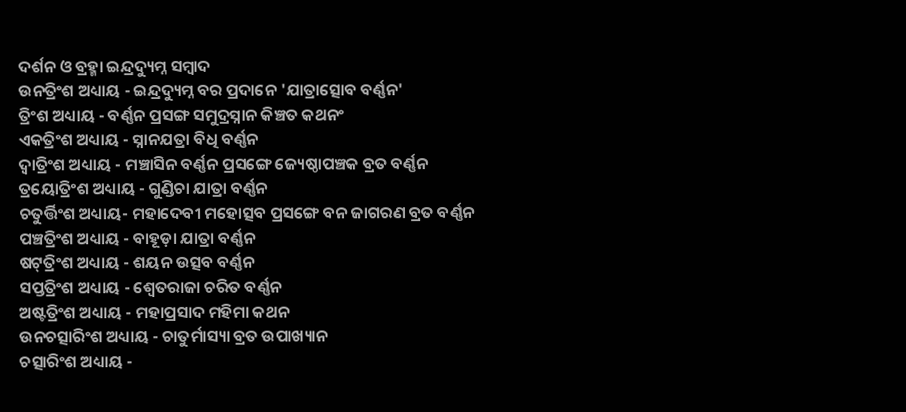ଦର୍ଶନ ଓ ବ୍ରହ୍ମା ଇନ୍ଦ୍ରଦ୍ୟୁମ୍ନ ସମ୍ବାଦ
ଉନତ୍ରିଂଶ ଅଧ୍ୟାୟ - ଇନ୍ଦ୍ରଦ୍ୟୁମ୍ନ ବର ପ୍ରଦାନେ 'ଯାତ୍ରାତ୍ସୋବ ବର୍ଣ୍ଣନ'
ତ୍ରିଂଶ ଅଧ୍ୟାୟ - ବର୍ଣ୍ଣନ ପ୍ରସଙ୍ଗ ସମୁଦ୍ରସ୍ନାନ କିଞ୍ଚତ କଥନଂ
ଏକତ୍ରିଂଶ ଅଧ୍ୟାୟ - ସ୍ନାନଯତ୍ରା ବିଧି ବର୍ଣ୍ଣନ
ଦ୍ଵାତ୍ରିଂଶ ଅଧ୍ୟାୟ - ମଞ୍ଚାସିନ ବର୍ଣ୍ଣନ ପ୍ରସଙ୍ଗେ ଜ୍ୟେଷ୍ଠାପଞ୍ଚକ ବ୍ରତ ବର୍ଣ୍ଣନ
ତ୍ରୟୋତ୍ରିଂଶ ଅଧ୍ୟାୟ - ଗୁଣ୍ଡିଚା ଯାତ୍ରା ବର୍ଣ୍ଣନ
ଚତୁର୍ତ୍ତିଂଶ ଅଧ୍ୟାୟ- ମହାଦେବୀ ମହୋତ୍ସବ ପ୍ରସଙ୍ଗେ ବନ ଜାଗରଣ ବ୍ରତ ବର୍ଣ୍ଣନ
ପଞ୍ଚତ୍ରିଂଶ ଅଧ୍ୟାୟ - ବାହୂଡ଼ା ଯାତ୍ରା ବର୍ଣ୍ଣନ
ଷଟ୍‌ତ୍ରିଂଶ ଅଧ୍ୟାୟ - ଶୟନ ଉତ୍ସବ ବର୍ଣ୍ଣନ
ସପ୍ତତ୍ରିଂଶ ଅଧ୍ୟାୟ - ଶ୍ଵେତରାଜା ଚରିତ ବର୍ଣ୍ଣନ
ଅଷ୍ଟତ୍ରିଂଶ ଅଧ୍ୟାୟ - ମହାପ୍ରସାଦ ମହିମା କଥନ
ଉନଚତ୍ସାରିଂଶ ଅଧ୍ୟାୟ - ଚାତୁର୍ମାସ୍ୟା ବ୍ରତ ଉପାଖ୍ୟାନ
ଚତ୍ସାରିଂଶ ଅଧ୍ୟାୟ -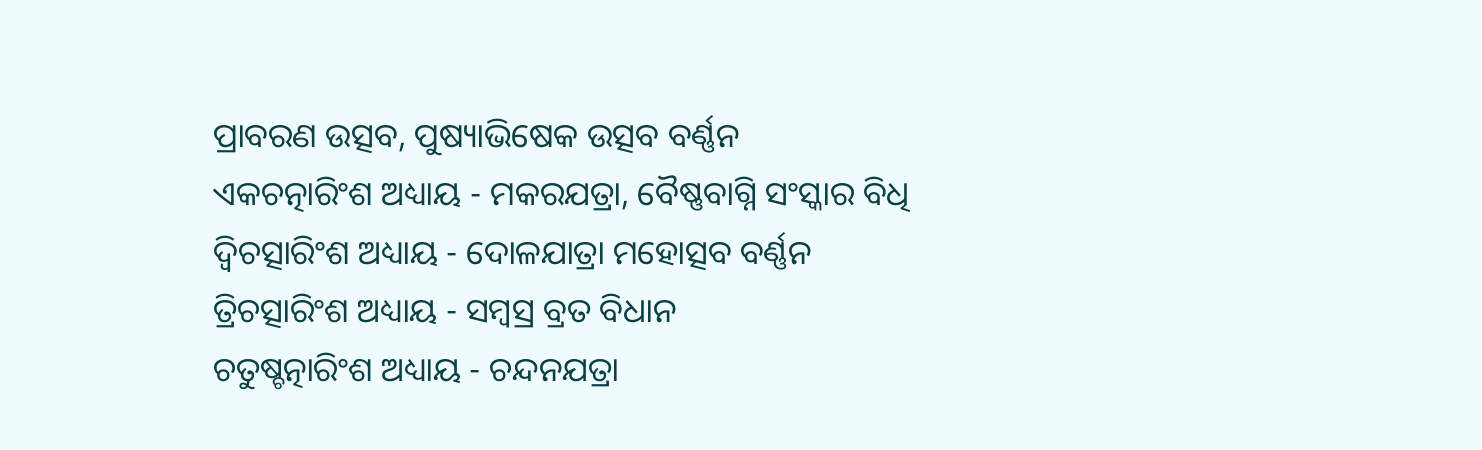ପ୍ରାବରଣ ଉତ୍ସବ, ପୁଷ୍ୟାଭିଷେକ ଉତ୍ସବ ବର୍ଣ୍ଣନ
ଏକଚତ୍ନାରିଂଶ ଅଧ୍ୟାୟ - ମକରଯତ୍ରା, ବୈଷ୍ଣବାଗ୍ନି ସଂସ୍କାର ବିଧି
ଦ୍ଵିଚତ୍ସାରିଂଶ ଅଧ୍ୟାୟ - ଦୋଳଯାତ୍ରା ମହୋତ୍ସବ ବର୍ଣ୍ଣନ
ତ୍ରିଚତ୍ସାରିଂଶ ଅଧ୍ୟାୟ - ସମ୍ବସ୍ର ବ୍ରତ ବିଧାନ
ଚତୁଷ୍ଚତ୍ନାରିଂଶ ଅଧ୍ୟାୟ - ଚନ୍ଦନଯତ୍ରା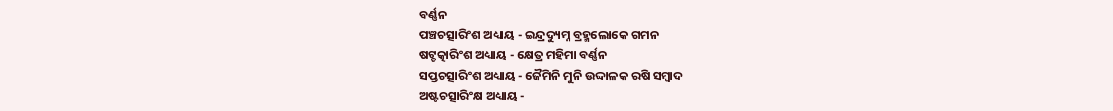ବର୍ଣ୍ଣନ
ପଞ୍ଚଚତ୍ସାରିଂଶ ଅଧ୍ୟାୟ - ଇନ୍ଦ୍ରଦ୍ୟୁମ୍ନ ବ୍ରହ୍ମଲୋକେ ଗମନ
ଷଟ୍ଚତ୍କାରିଂଶ ଅଧ୍ୟାୟ - କ୍ଷେତ୍ର ମହିମା ବର୍ଣ୍ଣନ
ସପ୍ତଚତ୍ସାରିଂଶ ଅଧ୍ୟାୟ - ଜୈମିନି ମୁନି ଉଦ୍ଦାଳକ ରଷି ସମ୍ବାଦ
ଅଷ୍ଟଚତ୍ସାରିଂକ୍ଷ ଅଧ୍ୟାୟ -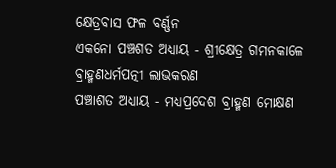କ୍ଷେତ୍ରବାସ ଫଳ ବର୍ଣ୍ଣନ
ଏକନୋ ପଞ୍ଚଶତ ଅଧ୍ୟାୟ - ଶ୍ରୀକ୍ଷେତ୍ର ଗମନକାଳେ ବ୍ରାହ୍ମଣଧର୍ମପତ୍ନୀ ଲାଭକରଣ
ପଞ୍ଚାଶତ ଅଧ୍ୟାୟ - ମଧ୍ୟପ୍ରଦେଶ ବ୍ରାହ୍ମଣ ମୋକ୍ଷଣ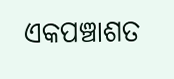ଏକପଞ୍ଚାଶତ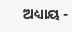ଅଧ୍ୟାୟ -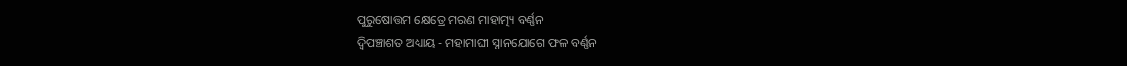ପୁରୁଷୋତ୍ତମ କ୍ଷେତ୍ରେ ମରଣ ମାହାତ୍ମ୍ୟ ବର୍ଣ୍ଣନ
ଦ୍ଵିପଞ୍ଚାଶତ ଅଧ୍ୟାୟ - ମହାମାଘୀ ସ୍ନାନଯୋଗେ ଫଳ ବର୍ଣ୍ଣନ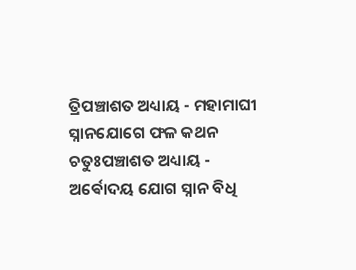ତ୍ରିପଞ୍ଚାଶତ ଅଧ୍ୟାୟ - ମହାମାଘୀ ସ୍ନାନଯୋଗେ ଫଳ କଥନ
ଚତୁଃପଞ୍ଚାଶତ ଅଧ୍ୟାୟ - ଅର୍ଵୋଦୟ ଯୋଗ ସ୍ନାନ ବିଧି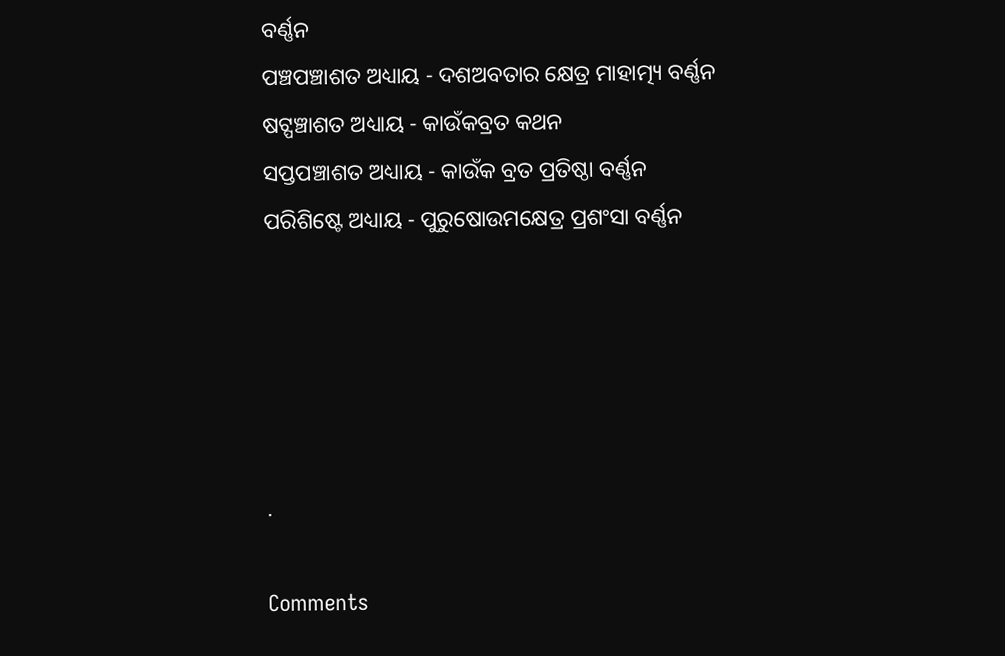ବର୍ଣ୍ଣନ
ପଞ୍ଚପଞ୍ଚାଶତ ଅଧ୍ୟାୟ - ଦଶଅବତାର କ୍ଷେତ୍ର ମାହାତ୍ମ୍ୟ ବର୍ଣ୍ଣନ
ଷଟ୍ପଞ୍ଚାଶତ ଅଧ୍ୟାୟ - କାଉଁକବ୍ରତ କଥନ
ସପ୍ତପଞ୍ଚାଶତ ଅଧ୍ୟାୟ - କାଉଁକ ବ୍ରତ ପ୍ରତିଷ୍ଠା ବର୍ଣ୍ଣନ
ପରିଶିଷ୍ଟେ ଅଧ୍ୟାୟ - ପୁରୁଷୋଉମକ୍ଷେତ୍ର ପ୍ରଶଂସା ବର୍ଣ୍ଣନ





.

Comments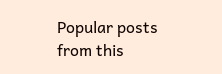Popular posts from this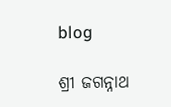blog

ଶ୍ରୀ ଜଗନ୍ନାଥ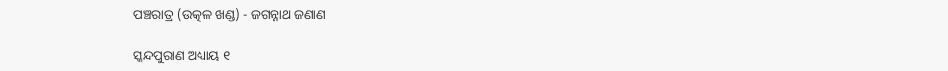ପଞ୍ଚରାତ୍ର (ଉତ୍କଳ ଖଣ୍ଡ) - ଜଗନ୍ନାଥ ଜଣାଣ

ସ୍କନ୍ଦପୁରାଣ ଅଧ୍ୟାୟ ୧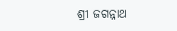ଶ୍ରୀ ଜଗନ୍ନାଥ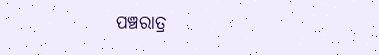ପଞ୍ଚରାତ୍ର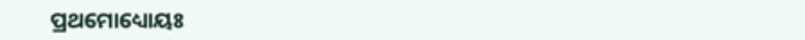ପ୍ରଥମୋଧ୍ୟୋୟଃ